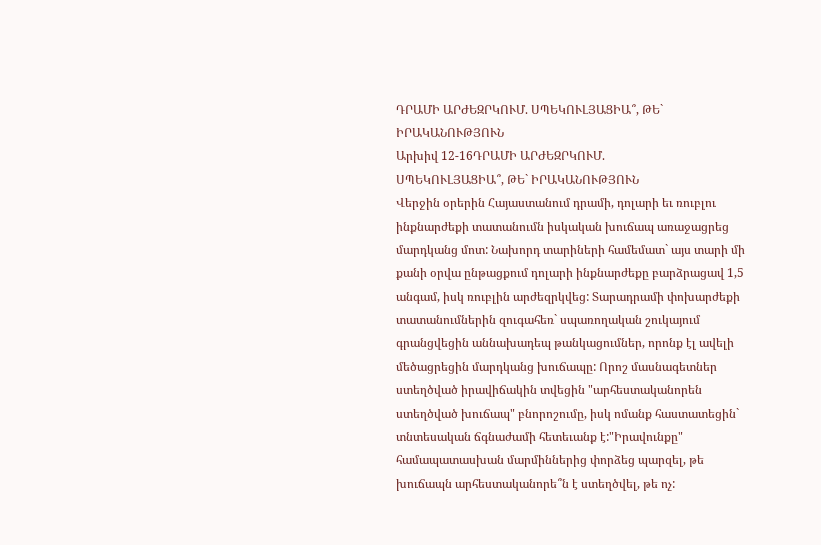ԴՐԱՄԻ ԱՐԺԵԶՐԿՈՒՄ. ՍՊԵԿՈՒԼՅԱՑԻԱ՞, ԹԵ` ԻՐԱԿԱՆՈՒԹՅՈՒՆ
Արխիվ 12-16ԴՐԱՄԻ ԱՐԺԵԶՐԿՈՒՄ.
ՍՊԵԿՈՒԼՅԱՑԻԱ՞, ԹԵ` ԻՐԱԿԱՆՈՒԹՅՈՒՆ
Վերջին օրերին Հայաստանում դրամի, դոլարի եւ ռուբլու ինքնարժեքի տատանումն իսկական խուճապ առաջացրեց մարդկանց մոտ: Նախորդ տարիների համեմատ` այս տարի մի քանի օրվա ընթացքում դոլարի ինքնարժեքը բարձրացավ 1,5 անգամ, իսկ ռուբլին արժեզրկվեց: Տարադրամի փոխարժեքի տատանումներին զուգահեռ` սպառողական շուկայում գրանցվեցին աննախադեպ թանկացումներ, որոնք էլ ավելի մեծացրեցին մարդկանց խուճապը: Որոշ մասնագետներ ստեղծված իրավիճակին տվեցին "արհեստականորեն ստեղծված խուճապ" բնորոշումը, իսկ ոմանք հաստատեցին` տնտեսական ճգնաժամի հետեւանք է:"Իրավունքը" համապատասխան մարմիններից փորձեց պարզել, թե խուճապն արհեստականորե՞ն է ստեղծվել, թե ոչ: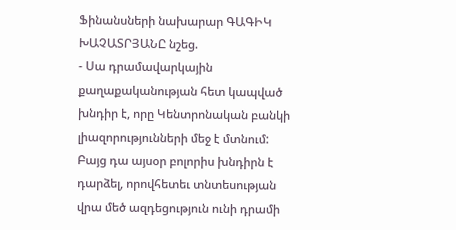Ֆինանսների նախարար ԳԱԳԻԿ ԽԱՉԱՏՐՅԱՆԸ նշեց.
- Սա դրամավարկային քաղաքականության հետ կապված խնդիր է, որը Կենտրոնական բանկի լիազորությունների մեջ է մտնում: Բայց դա այսօր բոլորիս խնդիրն է դարձել, որովհետեւ տնտեսության վրա մեծ ազդեցություն ունի դրամի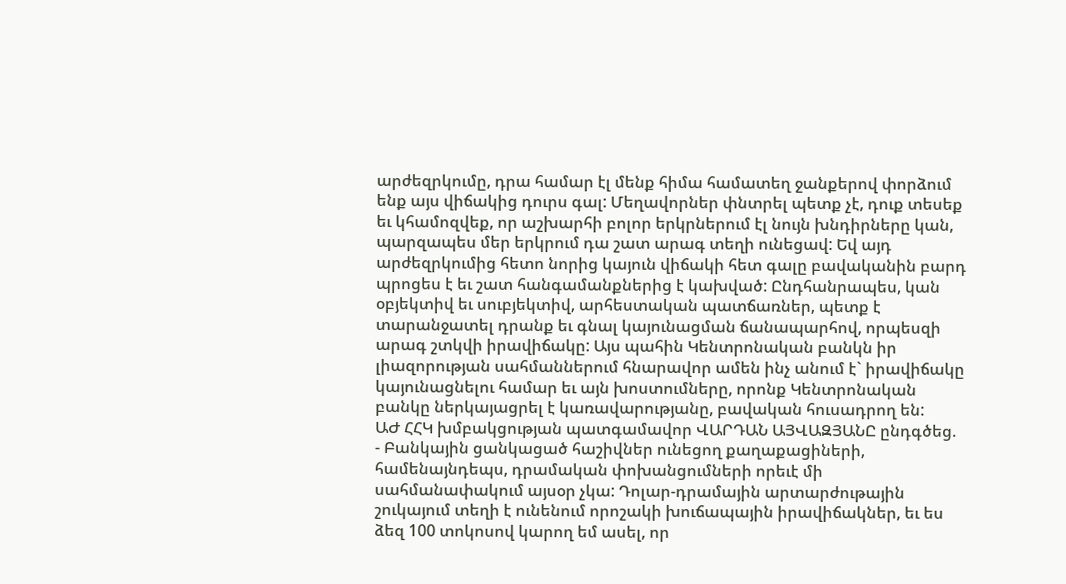արժեզրկումը, դրա համար էլ մենք հիմա համատեղ ջանքերով փորձում ենք այս վիճակից դուրս գալ: Մեղավորներ փնտրել պետք չէ, դուք տեսեք եւ կհամոզվեք, որ աշխարհի բոլոր երկրներում էլ նույն խնդիրները կան, պարզապես մեր երկրում դա շատ արագ տեղի ունեցավ: Եվ այդ արժեզրկումից հետո նորից կայուն վիճակի հետ գալը բավականին բարդ պրոցես է եւ շատ հանգամանքներից է կախված: Ընդհանրապես, կան օբյեկտիվ եւ սուբյեկտիվ, արհեստական պատճառներ, պետք է տարանջատել դրանք եւ գնալ կայունացման ճանապարհով, որպեսզի արագ շտկվի իրավիճակը: Այս պահին Կենտրոնական բանկն իր լիազորության սահմաններում հնարավոր ամեն ինչ անում է` իրավիճակը կայունացնելու համար եւ այն խոստումները, որոնք Կենտրոնական բանկը ներկայացրել է կառավարությանը, բավական հուսադրող են:
ԱԺ ՀՀԿ խմբակցության պատգամավոր ՎԱՐԴԱՆ ԱՅՎԱԶՅԱՆԸ ընդգծեց.
- Բանկային ցանկացած հաշիվներ ունեցող քաղաքացիների, համենայնդեպս, դրամական փոխանցումների որեւէ մի սահմանափակում այսօր չկա: Դոլար-դրամային արտարժութային շուկայում տեղի է ունենում որոշակի խուճապային իրավիճակներ, եւ ես ձեզ 100 տոկոսով կարող եմ ասել, որ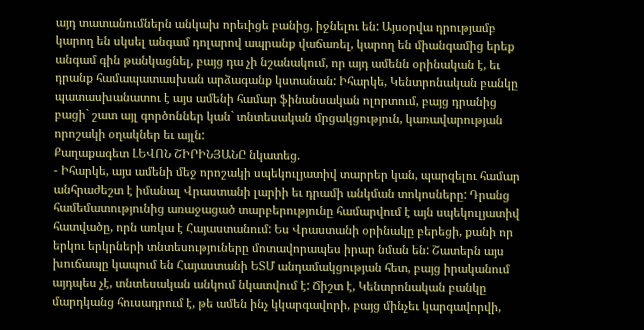այդ տատանումներն անկախ որեւիցե բանից, իջնելու են: Այսօրվա դրությամբ կարող են սկսել անգամ դոլարով ապրանք վաճառել, կարող են միանգամից երեք անգամ գին թանկացնել, բայց դա չի նշանակում, որ այդ ամենն օրինական է, եւ դրանք համապատասխան արձագանք կստանան: Իհարկե, Կենտրոնական բանկը պատասխանատու է այս ամենի համար ֆինանսական ոլորտում, բայց դրանից բացի` շատ այլ գործոններ կան` տնտեսական մրցակցություն, կառավարության որոշակի օղակներ եւ այլն:
Քաղաքագետ ԼԵՎՈՆ ՇԻՐԻՆՅԱՆԸ նկատեց.
- Իհարկե, այս ամենի մեջ որոշակի սպեկուլյատիվ տարրեր կան, պարզելու համար անհրաժեշտ է իմանալ Վրաստանի լարիի եւ դրամի անկման տոկոսները: Դրանց համեմատությունից առաջացած տարբերությունը համարվում է այն սպեկուլյատիվ հատվածը, որն առկա է Հայաստանում: Ես Վրաստանի օրինակը բերեցի, քանի որ երկու երկրների տնտեսություները մոտավորապես իրար նման են: Շատերն այս խուճապը կապում են Հայաստանի ԵՏՄ անդամակցության հետ, բայց իրականում այդպես չէ, տնտեսական անկում նկատվում է: Ճիշտ է, Կենտրոնական բանկը մարդկանց հուսադրում է, թե ամեն ինչ կկարգավորի, բայց մինչեւ կարգավորվի,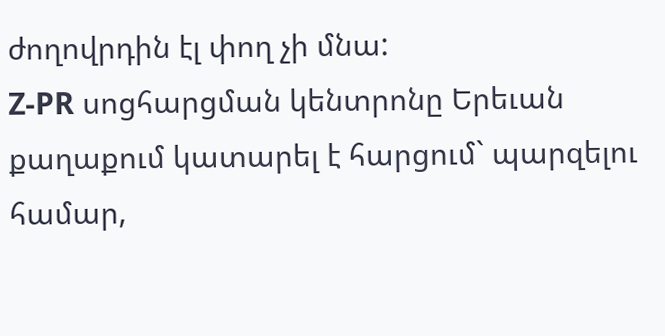ժողովրդին էլ փող չի մնա:
Z-PR սոցհարցման կենտրոնը Երեւան քաղաքում կատարել է հարցում` պարզելու համար,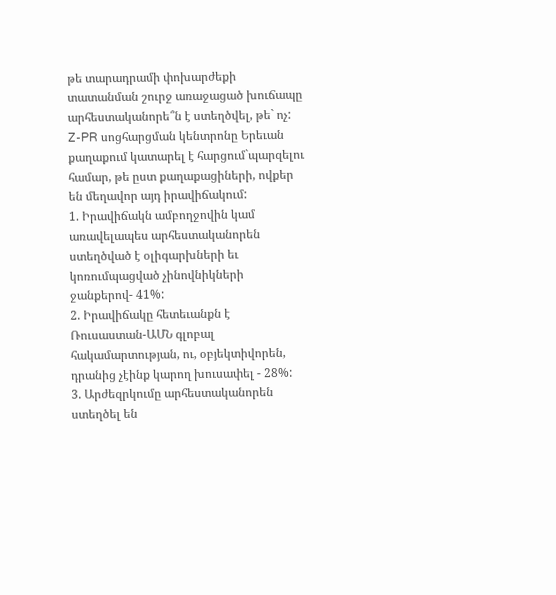թե տարադրամի փոխարժեքի տատանման շուրջ առաջացած խուճապը արհեստականորե՞ն է ստեղծվել, թե` ոչ:
Z-PR սոցհարցման կենտրոնը Երեւան քաղաքում կատարել է հարցում`պարզելու համար, թե ըստ քաղաքացիների, ովքեր են մեղավոր այդ իրավիճակում:
1. Իրավիճակն ամբողջովին կամ առավելապես արհեստականորեն ստեղծված է օլիգարխների եւ կոռումպացված չինովնիկների ջանքերով- 41%:
2. Իրավիճակը հետեւանքն է Ռուսաստան-ԱՄՆ գլոբալ հակամարտության, ու, օբյեկտիվորեն, դրանից չէինք կարող խուսափել - 28%:
3. Արժեզրկումը արհեստականորեն ստեղծել են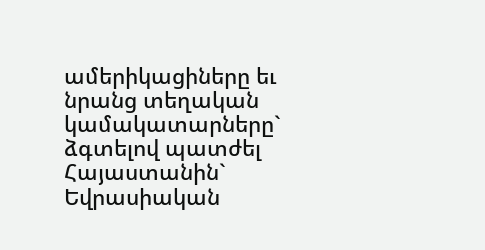ամերիկացիները եւ նրանց տեղական կամակատարները` ձգտելով պատժել Հայաստանին` Եվրասիական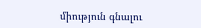միություն գնալու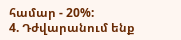համար - 20%:
4. Դժվարանում ենք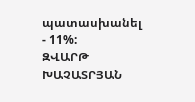պատասխանել - 11%:
ԶՎԱՐԹ ԽԱՉԱՏՐՅԱՆ